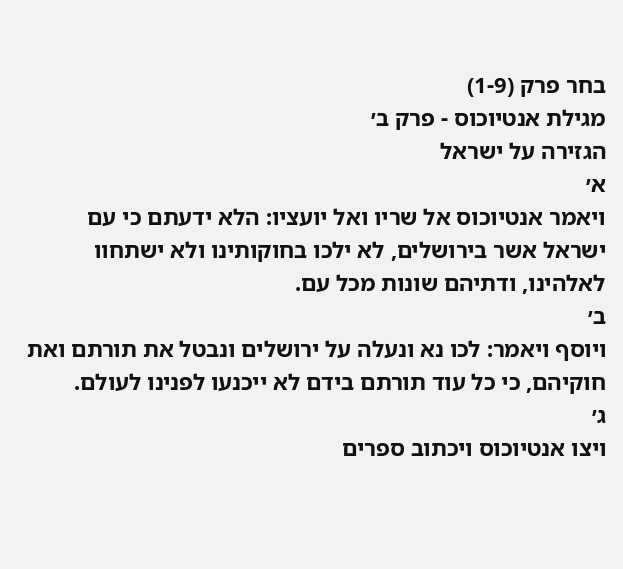בחר פרק (1-9)
מגילת אנטיוכוס - פרק ב׳
הגזירה על ישראל
א׳
ויאמר אנטיוכוס אל שריו ואל יועציו: הלא ידעתם כי עם ישראל אשר בירושלים, לא ילכו בחוקותינו ולא ישתחוו לאלהינו, ודתיהם שונות מכל עם.
ב׳
ויוסף ויאמר: לכו נא ונעלה על ירושלים ונבטל את תורתם ואת חוקיהם, כי כל עוד תורתם בידם לא ייכנעו לפנינו לעולם.
ג׳
ויצו אנטיוכוס ויכתוב ספרים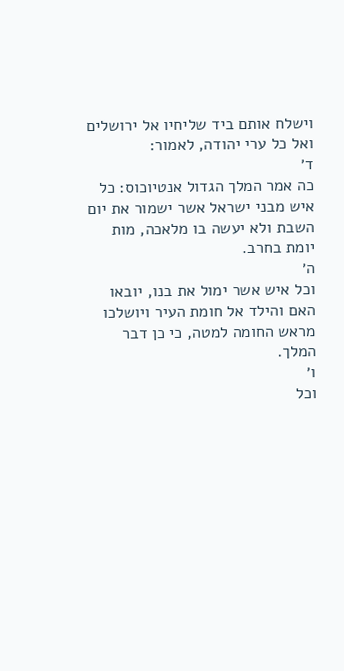וישלח אותם ביד שליחיו אל ירושלים ואל כל ערי יהודה, לאמור:
ד׳
כה אמר המלך הגדול אנטיוכוס: כל איש מבני ישראל אשר ישמור את יום השבת ולא יעשה בו מלאכה, מות יומת בחרב.
ה׳
וכל איש אשר ימול את בנו, יובאו האם והילד אל חומת העיר ויושלכו מראש החומה למטה, כי כן דבר המלך.
ו׳
וכל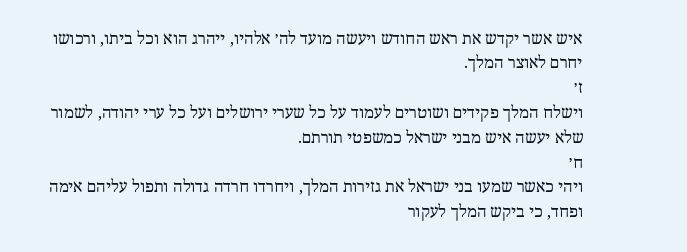איש אשר יקדש את ראש החודש ויעשה מועד לה׳ אלהיו, ייהרג הוא וכל ביתו, ורכושו יחרם לאוצר המלך.
ז׳
וישלח המלך פקידים ושוטרים לעמוד על כל שערי ירושלים ועל כל ערי יהודה, לשמור שלא יעשה איש מבני ישראל כמשפטי תורתם.
ח׳
ויהי כאשר שמעו בני ישראל את גזירות המלך, ויחרדו חרדה גדולה ותפול עליהם אימה ופחד, כי ביקש המלך לעקור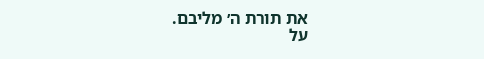את תורת ה׳ מליבם.
על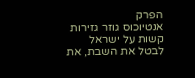הפרק
אנטיוכוס גוזר גזירות קשות על ישראל לבטל את השבת, את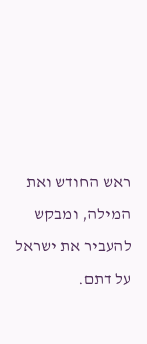ראש החודש ואת המילה, ומבקש להעביר את ישראל על דתם.